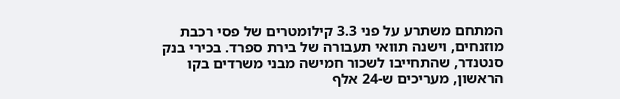המתחם משתרע על פני 3.3 קילומטרים של פסי רכבת מוזנחים, וישנה תוואי תעבורה של בירת ספרד. בכירי בנק סנטנדר, שהתחייבו לשכור חמישה מבני משרדים בקו הראשון, מעריכים ש-24 אלף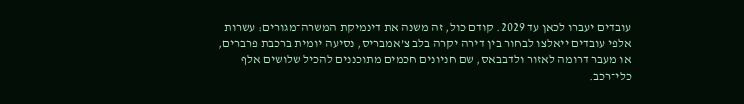עובדים יעברו לכאן עד 2029. קודם כול, זה משנה את דינמיקת המשרה־מגורים: עשרות אלפי עובדים ייאלצו לבחור בין דירה יקרה בלב צ’אמבריס, נסיעה יומית ברכבת פרברים, או מעבר דרומה לאזור ולדבבאס, שם חניונים חכמים מתוכננים להכיל שלושים אלף כלי־רכב.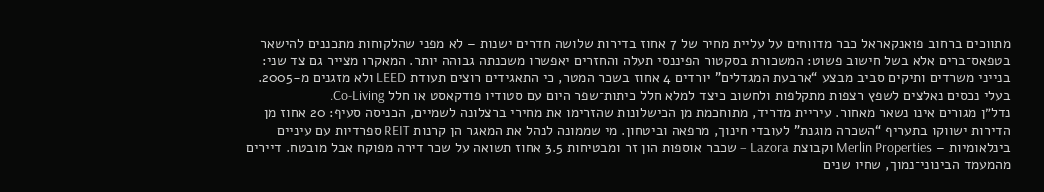מתווכים ברחוב פואנקאראל כבר מדווחים על עליית מחיר של 7 אחוז בדירות שלושה חדרים ישנות – לא מפני שהלקוחות מתכננים להישאר בטפאס־ברים אלא בשל חישוב פשוט: המשכורת בסקטור הפיננסי תעלה והחזרים יאפשרו משכנתה גבוהה יותר. המאקרו מצייר גם צד שני: בנייני משרדים ותיקים סביב מבצע “ארבעת המגדלים” יורדים 4 אחוז בשכר המטר, כי התאגידים רוצים תעודת LEED ולא מזגנים מ-2005. בעלי נכסים נאלצים לשפץ רצפות מתקלפות ולחשוב כיצד למלא חלל כיתות־שפר היום עם סטודיו פודקאסט או חלל Co-Living.
נדל״ן מגורים אינו נשאר מאחור. עיריית מדריד, מתוחכמת מן הכישלונות שהזרימו את מחירי ברצלונה לשמיים, הכניסה סעיף: 20 אחוז מן הדירות ישווקו בתעריף “השכרה מוגנת” לעובדי חינוך, מרפאה וביטחון. מי שממונה לנהל את המאגר הן קרנות REIT ספרדיות עם עיניים בינלאומיות – Merlin Properties וקבוצת Lazora – שכבר אוספות הון זר ומבטיחות 3.5 אחוז תשואה על שכר דירה מפוקח אבל מובטח. דיירים מהמעמד הבינוני־נמוך, שחיו שנים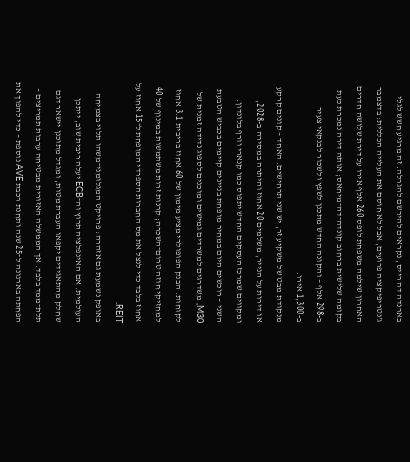בארנדה דה רייס, נקראים להירשם להגרלה. זה מרגיע חשש לגלי ג’נטריפיקציה פרועים, אבל לא חוסם את העלייה הכללית: בדצמבר האחרון שילמה משפחת לופס 260 אלף אירו על דירת שלושה חדרים בקומה שלישית ברחוב קונדה־דה־מיחאס; אותה דירה נמכרת כעת ב-298 אלף – והקונה החדש מתכנן לשפץ ולשכור לבנקאי צעיר ב-1,300 אירו.
מנקודת מבט של משקיע זר, יש שני תרחישים. האחד – קונים קרקע או דירות על הנייר, משלמים 20 אחוז והיתרה במסירה ב-2028, ומקווים שמרכז העסקים החדש יתפוס כמו קנארי וורף בלונדון. השני – רוכשים היום במחיר מופחת בניינים קיימים בכביש הטבעת M30, משדרגים למשרדים גמישים ומוכנים לספוג נדידה זמנית של לקוחות. הבנק הפופולרי מציע מימון של 60 אחוז בריבית 3.1 אחוז למחזיקי חוזה טרום־השכרה; קרנות זרות משתמשות במינוף של 40 אחוז בלבד כדי לנצל את מס החברות הספרדי המופחת ל־15 אחוז על REIT.
באופק נשמעת גם אזהרה: פרויקט המגלומני־משהו תלוי בצמיחה העולמית. אם האינפלציה תרוץ וה־ECB יעלה ריבית שוב, ייתכן שחלק מהתאגידים יקפאו העברת מטות, ומגדל מתוכנן יישאר דגם תלת־ממד בלבד. אך הממשלה האזורית מבטיחה ערבות תמריצים – הפחתה בארנונה ל־25 שנה ותחנת רכבת AVE נוספת – כדי להפוך את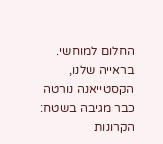החלום למוחשי. בראייה שלנו, הקסטייאנה נורטה כבר מגיבה בשטח: הקרונות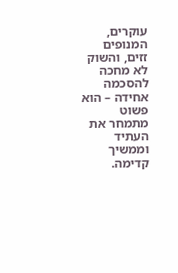עוקרים, המנופים זזים, והשוק לא מחכה להסכמה אחידה – הוא פשוט מתמחר את העתיד וממשיך קדימה.